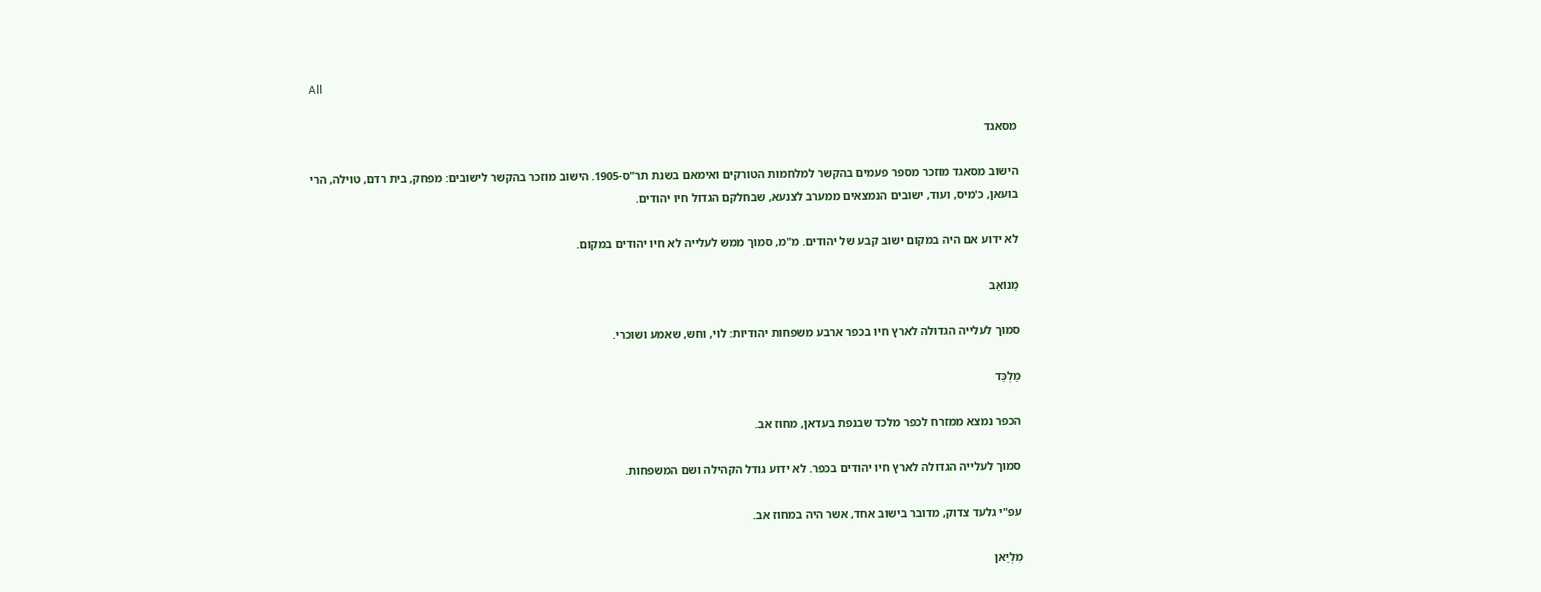All

מסאגד

הישוב מסאגד מוזכר מספר פעמים בהקשר למלחמות הטורקים ואימאם בשנת תר"ס-1905. הישוב מוזכר בהקשר לישובים: מפחק, בית רדם, טוילה, הרי בועאן, כ'מיס, ועוד, ישובים הנמצאים ממערב לצנעא, שבחלקם הגדול חיו יהודים.

לא ידוע אם היה במקום ישוב קבע של יהודים. מ"מ, סמוך ממש לעלייה לא חיו יהודים במקום.

מַנוֹאַב

סמוך לעלייה הגדולה לארץ חיו בכפר ארבע משפחות יהודיות: לוי, וחש, שאמע ושוכרי.

מַלְכַּד

הכפר נמצא ממזרח לכפר מלכד שבנפת בעדאן, מחוז אב.

סמוך לעלייה הגדולה לארץ חיו יהודים בכפר. לא ידוע גודל הקהילה ושם המשפחות.

עפ"י גלעד צדוק, מדובר בישוב אחד, אשר היה במחוז אב.

מִלְיַאן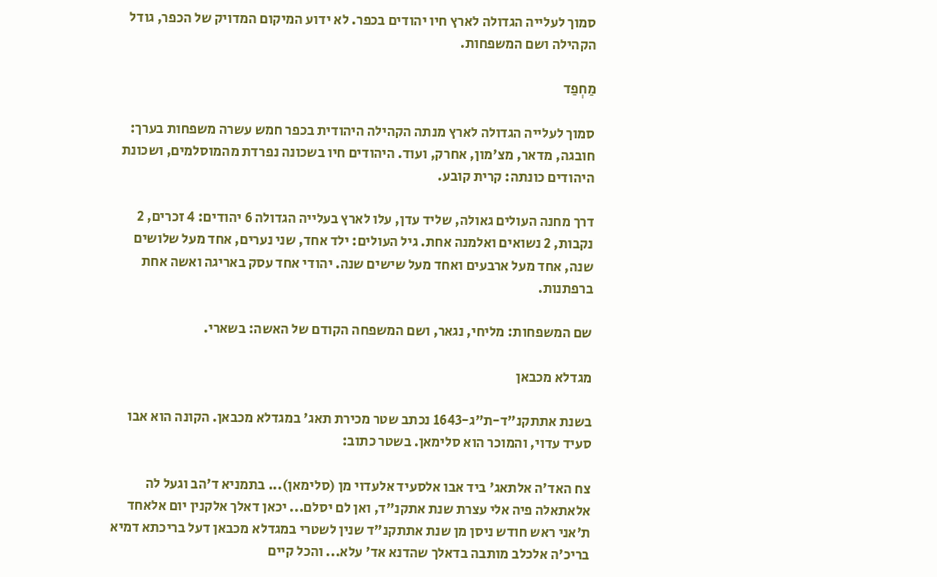סמוך לעלייה הגדולה לארץ חיו יהודים בכפר. לא ידוע המיקום המדויק של הכפר, גודל הקהילה ושם המשפחות.

מַחְפַד

סמוך לעלייה הגדולה לארץ מנתה הקהילה היהודית בכפר חמש עשרה משפחות בערך: חובגה, מדאר, מצ'מון, אחרק, ועוד. היהודים חיו בשכונה נפרדת מהמוסלמים, ושכונת היהודים כונתה: קרית קובע.

דרך מחנה העולים גאולה, שליד עדן, עלו לארץ בעלייה הגדולה 6 יהודים: 4 זכרים, 2 נקבות, 2 נשואים ואלמנה אחת. גיל העולים: ילד אחד, שני נערים, אחד מעל שלושים שנה, אחד מעל ארבעים ואחד מעל שישים שנה. יהודי אחד עסק באריגה ואשה אחת ברפתנות.

שם המשפחות: מליחי, נגאר, ושם המשפחה הקודם של האשה: בשארי.

מגדלא מכבאן

בשנת אתתקנ"ד-ת"ג-1643 נכתב שטר מכירת תאג' במגדלא מכבאן. הקונה הוא אבו סעיד עדוי, והמוכר הוא סלימאן. בשטר כתוב:

צח האד'ה אלתאג' ביד אבו אלסעיד אלעדוי מן (סלימאן)... בתמניא ד'הב וגעל לה אלאתאלה פיה אלי עצרת שנת אתקנ"ד, ואן לם יסלם... יכאן דאלך אלקנין יום אלאחד ת'אני ראש חודש ניסן מן שנת אתתקנ"ד שנין לשטרי במגדלא מכבאן דעל בריכתא דמיא בריכ'ה אלכלב מותבה בדאלך שהדנא אד' עלא... והכל קיים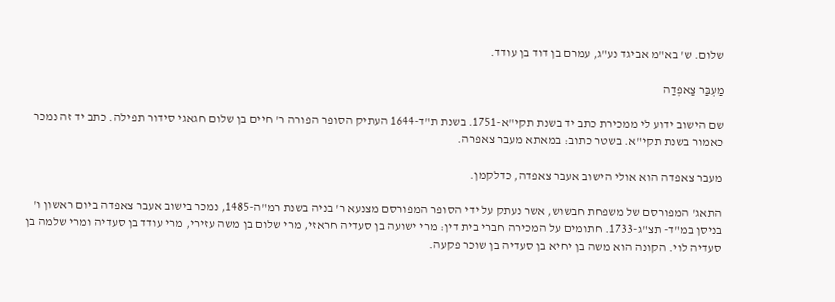שלום. ש' בא"מ אביגד נע"ג, עמרם בן דוד בן עודד.

מַעְבַּר צַאפְדַה

שם הישוב ידוע לי ממכירת כתב יד בשנת תקי"א-1751. בשנת ת"ד-1644 העתיק הסופר הפורה ר' חיים בן שלום חגאגי סידור תפילה. כתב יד זה נמכר כאמור בשנת תקי"א. בשטר כתוב: במאתא מעבר צאפרה.

מעבר צאפדה הוא אולי הישוב אעבר צאפדה, כדלקמן.

התאג' המפורסם של משפחת חבשוש, אשר נעתק על ידי הסופר המפורסם מצנעא ר' בניה בשנת רמ"ה-1485, נמכר בישוב אעבר צאפדה ביום ראשון ו' בניסן במ"ד- תצ"ג-1733. חתומים על המכירה חברי בית דין: מרי ישועה בן סעדיה חראזי, מרי שלום בן משה עזירי, מרי עודד בן סעדיה ומרי שלמה בן סעדיה לוי. הקונה הוא משה בן יחיא בן סעדיה בן שוכר פקעה.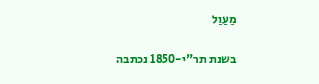מַעַוַל

בשנת תר"י-1850 נכתבה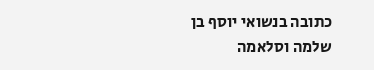כתובה בנשואי יוסף בן שלמה וסלאמה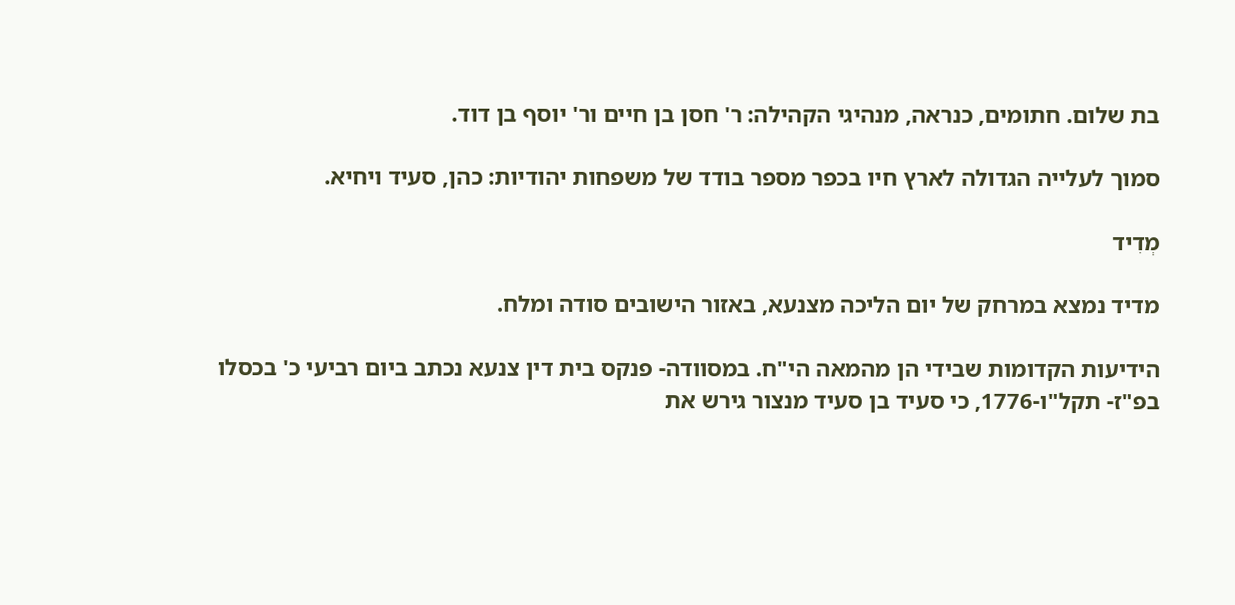בת שלום. חתומים, כנראה, מנהיגי הקהילה: ר' חסן בן חיים ור' יוסף בן דוד.

סמוך לעלייה הגדולה לארץ חיו בכפר מספר בודד של משפחות יהודיות: כהן, סעיד ויחיא.

מְדִיד

מדיד נמצא במרחק של יום הליכה מצנעא, באזור הישובים סודה ומלח.

הידיעות הקדומות שבידי הן מהמאה הי"ח. במסוודה- פנקס בית דין צנעא נכתב ביום רביעי כ' בכסלו בפ"ז- תקל"ו-1776, כי סעיד בן סעיד מנצור גירש את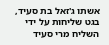אשתו ג'זאל בת סעיד, בגט שליחות על ידי השליח מרי סעיד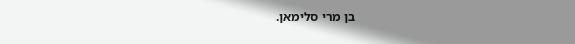בן מרי סלימאן.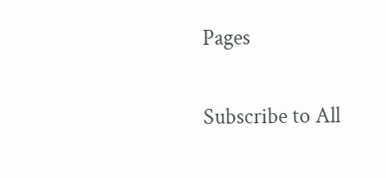Pages

Subscribe to All